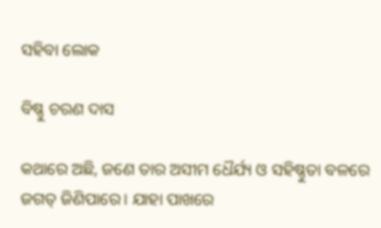ସହିବା ଲୋକ

ବିଷ୍ଣୁ ଚରଣ ଦାସ

କଥାରେ ଅଛି, ଜଣେ ତାର ଅସୀମ ଧୈର୍ଯ୍ୟ ଓ ସହିଷ୍ଣୁତା ବଳରେ ଜଗତ୍‌ ଜିଣିପାରେ। ଯାହା ପାଖରେ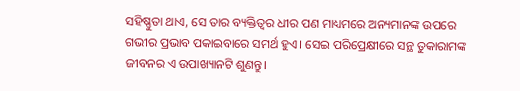ସହିଷ୍ଣୁତା ଥାଏ, ସେ ତାର ବ୍ୟକ୍ତିତ୍ୱର ଧୀର ପଣ ମାଧ୍ୟମରେ ଅନ୍ୟମାନଙ୍କ ଉପରେ ଗଭୀର ପ୍ରଭାବ ପକାଇବାରେ ସମର୍ଥ ହୁଏ। ସେଇ ପରିପ୍ରେକ୍ଷୀରେ ସନ୍ଥ ତୁକାରାମଙ୍କ ଜୀବନର ଏ ଉପାଖ୍ୟାନଟି ଶୁଣନ୍ତୁ।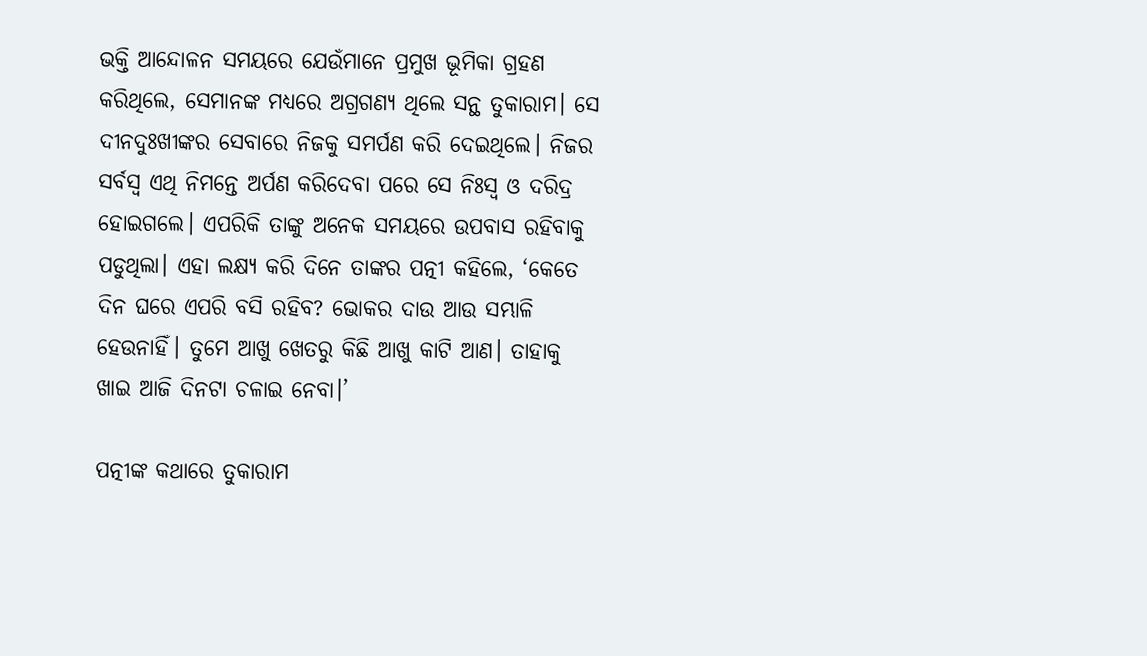ଭକ୍ତି ଆନ୍ଦୋଳନ ସମୟରେ ଯେଉଁମାନେ ପ୍ରମୁଖ ଭୂମିକା ଗ୍ରହଣ କରିଥିଲେ, ସେମାନଙ୍କ ମଧ୍ୟରେ ଅଗ୍ରଗଣ୍ୟ ଥିଲେ ସନ୍ଥ ତୁକାରାମ। ସେ ଦୀନଦୁଃଖୀଙ୍କର ସେବାରେ ନିଜକୁ ସମର୍ପଣ କରି ଦେଇଥିଲେ। ନିଜର ସର୍ବସ୍ବ ଏଥି ନିମନ୍ତେ ଅର୍ପଣ କରିଦେବା ପରେ ସେ ନିଃସ୍ୱ ଓ ଦରିଦ୍ର ହୋଇଗଲେ। ଏପରିକି ତାଙ୍କୁ ଅନେକ ସମୟରେ ଉପବାସ ରହିବାକୁ ପଡୁଥିଲା। ଏହା ଲକ୍ଷ୍ୟ କରି ଦିନେ ତାଙ୍କର ପତ୍ନୀ କହିଲେ, ‘କେତେ ଦିନ ଘରେ ଏପରି ବସି ରହିବ? ଭୋକର ଦାଉ ଆଉ ସମ୍ଭାଳି ହେଉନାହିଁ। ତୁମେ ଆଖୁ ଖେତରୁ କିଛି ଆଖୁ କାଟି ଆଣ। ତାହାକୁ ଖାଇ ଆଜି ଦିନଟା ଚଳାଇ ନେବା।’

ପତ୍ନୀଙ୍କ କଥାରେ ତୁକାରାମ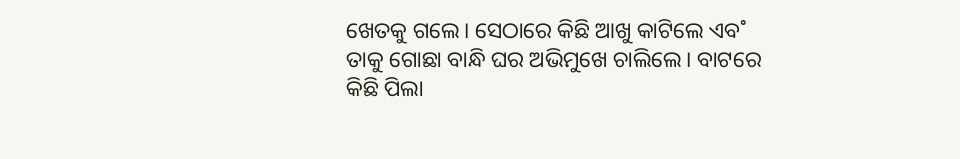ଖେତକୁ ଗଲେ। ସେଠାରେ କିଛି ଆଖୁ କାଟିଲେ ଏବ˚ ତାକୁ ଗୋଛା ବାନ୍ଧି ଘର ଅଭିମୁଖେ ଚାଲିଲେ। ବାଟରେ କିଛି ପିଲା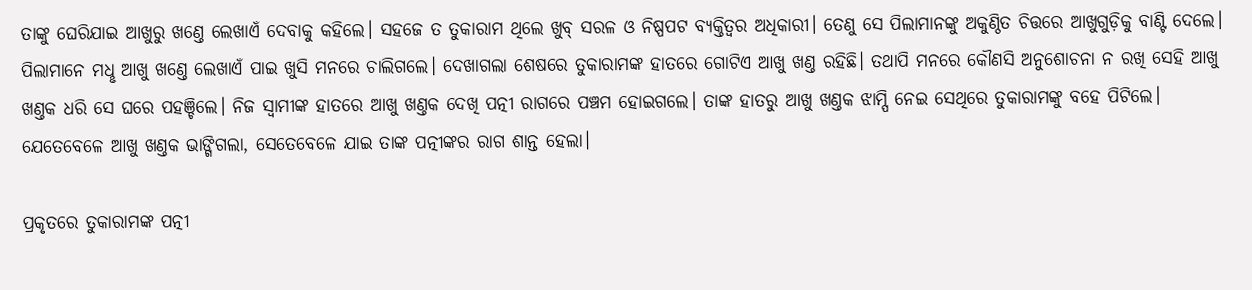ତାଙ୍କୁ ଘେରିଯାଇ ଆଖୁରୁ ଖଣ୍ତେ ଲେଖାଏଁ ଦେବାକୁ କହିଲେ। ସହଜେ ତ ତୁକାରାମ ଥିଲେ ଖୁବ୍‌ ସରଳ ଓ ନିଷ୍ପପଟ ବ୍ୟକ୍ତିତ୍ବର ଅଧିକାରୀ। ତେଣୁ ସେ ପିଲାମାନଙ୍କୁ ଅକୁଣ୍ଠିତ ଚିତ୍ତରେ ଆଖୁଗୁଡ଼ିକୁ ବାଣ୍ଟି ଦେଲେ। ପିଲାମାନେ ମଧୢ ଆଖୁ ଖଣ୍ତେ ଲେଖାଏଁ ପାଇ ଖୁସି ମନରେ ଚାଲିଗଲେ। ଦେଖାଗଲା ଶେଷରେ ତୁକାରାମଙ୍କ ହାତରେ ଗୋଟିଏ ଆଖୁ ଖଣ୍ତ ରହିଛି। ତଥାପି ମନରେ କୌଣସି ଅନୁଶୋଚନା ନ ରଖି ସେହି ଆଖୁ ଖଣ୍ତକ ଧରି ସେ ଘରେ ପହଞ୍ଚିଲେ। ନିଜ ସ୍ବାମୀଙ୍କ ହାତରେ ଆଖୁ ଖଣ୍ତକ ଦେଖି ପତ୍ନୀ ରାଗରେ ପଞ୍ଚମ ହୋଇଗଲେ। ତାଙ୍କ ହାତରୁ ଆଖୁ ଖଣ୍ତକ ଝାମ୍ପି ନେଇ ସେଥିରେ ତୁକାରାମଙ୍କୁ ବହେ ପିଟିଲେ। ଯେତେବେଳେ ଆଖୁ ଖଣ୍ତକ ଭାଙ୍ଗିଗଲା, ସେତେବେଳେ ଯାଇ ତାଙ୍କ ପତ୍ନୀଙ୍କର ରାଗ ଶାନ୍ତ ହେଲା।

ପ୍ରକୃତରେ ତୁକାରାମଙ୍କ ପତ୍ନୀ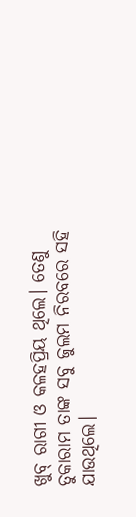ଖୁବ୍‌ ରାଗୀ ଓ କଳହପ୍ରିୟ ଥିଲେ। ତେଣୁ ତୁକାରାମ ତାଙ୍କ ସବୁ ଜୁଲମ ନିରବରେ ସହି ଯାଉଥିଲେ।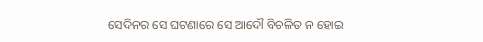ସେଦିନର ସେ ଘଟଣାରେ ସେ ଆଦୌ ବିଚଳିତ ନ ହୋଇ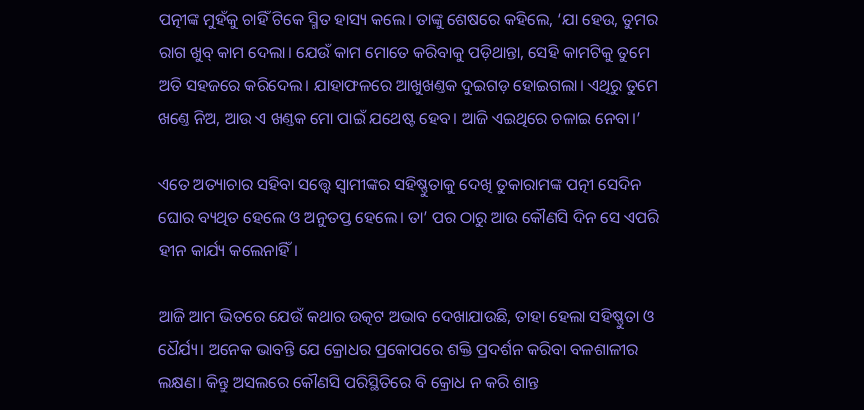ପତ୍ନୀଙ୍କ ମୁହଁକୁ ଚାହିଁ ଟିକେ ସ୍ମିତ ହାସ୍ୟ କଲେ। ତାଙ୍କୁ ଶେଷରେ କହିଲେ, ‘ଯା ହେଉ, ତୁମର ରାଗ ଖୁବ୍‌ କାମ ଦେଲା। ଯେଉଁ କାମ ମୋତେ କରିବାକୁ ପଡ଼ିଥାନ୍ତା, ସେହି କାମଟିକୁ ତୁମେ ଅତି ସହଜରେ କରିଦେଲ। ଯାହାଫଳରେ ଆଖୁଖଣ୍ତକ ଦୁଇଗଡ଼ ହୋଇଗଲା। ଏଥିରୁ ତୁମେ ଖଣ୍ତେ ନିଅ, ଆଉ ଏ ଖଣ୍ତକ ମୋ ପାଇଁ ଯଥେଷ୍ଟ ହେବ। ଆଜି ଏଇଥିରେ ଚଳାଇ ନେବା।’

ଏତେ ଅତ୍ୟାଚାର ସହିବା ସତ୍ତ୍ବେ ସ୍ବାମୀଙ୍କର ସହିଷ୍ଣୁତାକୁ ଦେଖି ତୁକାରାମଙ୍କ ପତ୍ନୀ ସେଦିନ ଘୋର ବ୍ୟଥିତ ହେଲେ ଓ ଅନୁତପ୍ତ ହେଲେ। ତା’ ପର ଠାରୁ ଆଉ କୌଣସି ଦିନ ସେ ଏପରି ହୀନ କାର୍ଯ୍ୟ କଲେନାହିଁ।

ଆଜି ଆମ ଭିତରେ ଯେଉଁ କଥାର ଉତ୍କଟ ଅଭାବ ଦେଖାଯାଉଛି, ତାହା ହେଲା ସହିଷ୍ଣୁତା ଓ ଧୈର୍ଯ୍ୟ। ଅନେକ ଭାବନ୍ତି ଯେ କ୍ରୋଧର ପ୍ରକୋପରେ ଶକ୍ତି ପ୍ରଦର୍ଶନ କରିବା ବଳଶାଳୀର ଲକ୍ଷଣ। କିନ୍ତୁ ଅସଲରେ କୌଣସି ପରିସ୍ଥିତିରେ ବି କ୍ରୋଧ ନ କରି ଶାନ୍ତ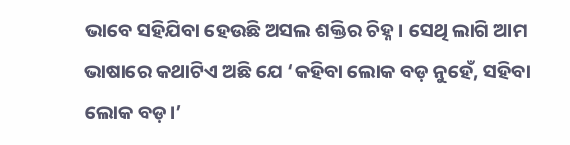ଭାବେ ସହିଯିବା ହେଉଛି ଅସଲ ଶକ୍ତିର ଚିହ୍ନ। ସେଥି ଲାଗି ଆମ ଭାଷାରେ କଥାଟିଏ ଅଛି ଯେ ‘କହିବା ଲୋକ ବଡ଼ ନୁହେଁ, ସହିବା ଲୋକ ବଡ଼।’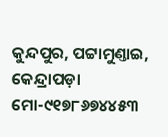କୁନ୍ଦପୁର, ପଟ୍ଟାମୁଣ୍ତାଇ, କେନ୍ଦ୍ରାପଡ଼ା
ମୋ-୯୧୭୮୬୭୪୪୫୩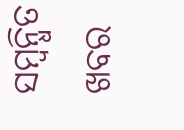ସମ୍ବନ୍ଧିତ ଖବର